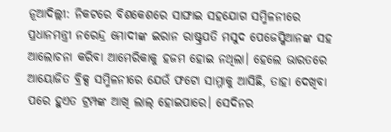ନୂଆଦିଲ୍ଲୀ: ନିକଟରେ ବିଶକେଶରେ ସାଙ୍ଘାଇ ସହଯୋଗ ସମ୍ମିଳନୀରେ ପ୍ରଧାନମନ୍ତ୍ରୀ ନରେନ୍ଦ୍ର ମୋଦୀଙ୍କ ଇରାନ ରାଷ୍ଟ୍ରପତି ମସୁଦ ପେଜେସ୍କିଆନଙ୍କ ସହ ଆଲୋଚନା କରିବା ଆମେରିକାକୁ ହଜମ ହୋଇ ନଥିଲା। ହେଲେ ଭାରତରେ ଆୟୋଜିତ ବ୍ରିକ୍ସ ସମ୍ମିଳନୀରେ ଯେଉଁ ଫଟୋ ସାମ୍ନାକୁ ଆସିଛି, ତାହା ଦେଖିବା ପରେ ହୁଏତ ଟ୍ରମ୍ପଙ୍କ ଆଖି ଲାଲ୍ ହୋଇପାରେ। ସେଦିନର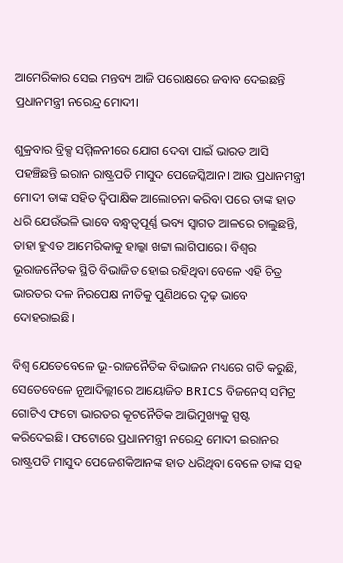ଆମେରିକାର ସେଇ ମନ୍ତବ୍ୟ ଆଜି ପରୋକ୍ଷରେ ଜବାବ ଦେଇଛନ୍ତି ପ୍ରଧାନମନ୍ତ୍ରୀ ନରେନ୍ଦ୍ର ମୋଦୀ।

ଶୁକ୍ରବାର ବ୍ରିକ୍ସ ସମ୍ମିଳନୀରେ ଯୋଗ ଦେବା ପାଇଁ ଭାରତ ଆସି ପହଞ୍ଚିଛନ୍ତି ଇରାନ ରାଷ୍ଟ୍ରପତି ମାସୁଦ ପେଜେସ୍କିଆନ। ଆଉ ପ୍ରଧାନମନ୍ତ୍ରୀ ମୋଦୀ ତାଙ୍କ ସହିତ ଦ୍ୱିପାକ୍ଷିକ ଆଲୋଚନା କରିବା ପରେ ତାଙ୍କ ହାତ ଧରି ଯେଉଁଭଳି ଭାବେ ବନ୍ଧ୍ୱତ୍ୱପୂର୍ଣ୍ଣ ଭବ୍ୟ ସ୍ୱାଗତ ଆଳରେ ଚାଲୁଛନ୍ତି, ତାହା ହୁଏତ ଆମେରିକାକୁ ହାଲ୍କା ଖଟ୍ଟା ଲାଗିପାରେ। ବିଶ୍ୱର ଭୂରାଜନୈତକ ସ୍ଥିତି ବିଭାଜିତ ହୋଇ ରହିଥିବା ବେଳେ ଏହି ଚିତ୍ର ଭାରତର ଦଳ ନିରପେକ୍ଷ ନୀତିକୁ ପୁଣିଥରେ ଦୃଢ଼ ଭାବେ ଦୋହରାଇଛି।

ବିଶ୍ୱ ଯେତେବେଳେ ଭୂ-ରାଜନୈତିକ ବିଭାଜନ ମଧ୍ୟରେ ଗତି କରୁଛି, ସେତେବେଳେ ନୂଆଦିଲ୍ଲୀରେ ଆୟୋଜିତ BRICS ବିଜନେସ୍ ସମିଟ୍ର ଗୋଟିଏ ଫଟୋ ଭାରତର କୂଟନୈତିକ ଆଭିମୁଖ୍ୟକୁ ସ୍ପଷ୍ଟ କରିଦେଇଛି। ଫଟୋରେ ପ୍ରଧାନମନ୍ତ୍ରୀ ନରେନ୍ଦ୍ର ମୋଦୀ ଇରାନର ରାଷ୍ଟ୍ରପତି ମାସୁଦ ପେଜେଶକିଆନଙ୍କ ହାତ ଧରିଥିବା ବେଳେ ତାଙ୍କ ସହ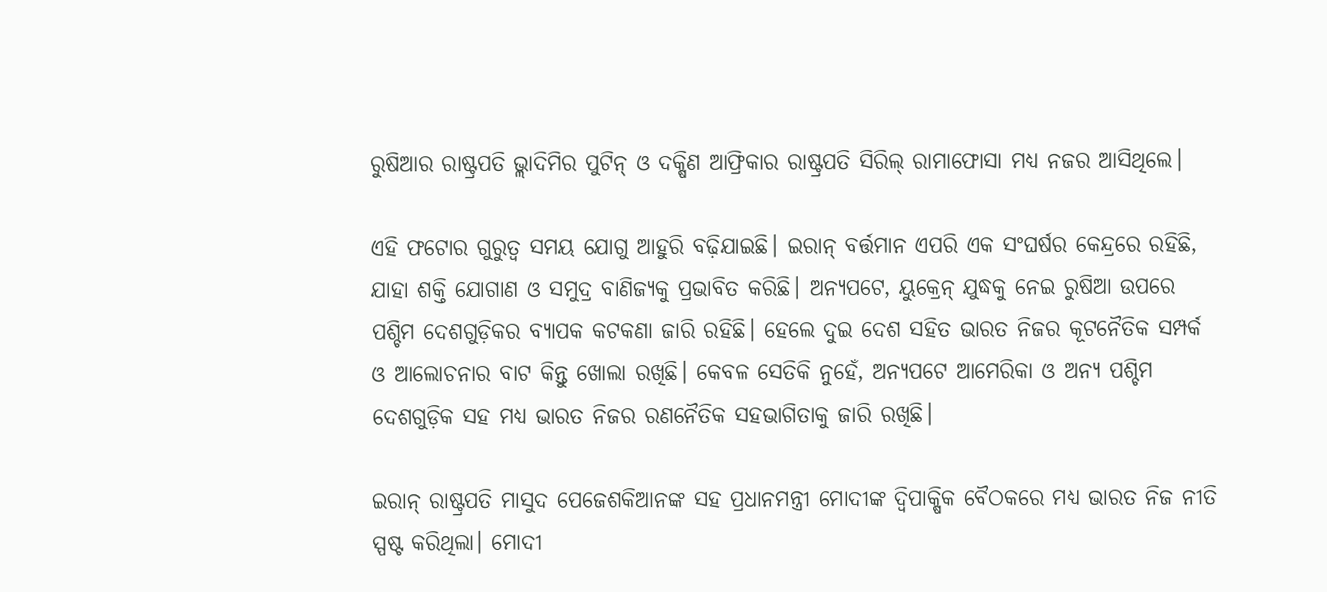ରୁଷିଆର ରାଷ୍ଟ୍ରପତି ଭ୍ଲାଦିମିର ପୁଟିନ୍ ଓ ଦକ୍ଷିଣ ଆଫ୍ରିକାର ରାଷ୍ଟ୍ରପତି ସିରିଲ୍ ରାମାଫୋସା ମଧ୍ୟ ନଜର ଆସିଥିଲେ।

ଏହି ଫଟୋର ଗୁରୁତ୍ୱ ସମୟ ଯୋଗୁ ଆହୁରି ବଢ଼ିଯାଇଛି। ଇରାନ୍ ବର୍ତ୍ତମାନ ଏପରି ଏକ ସଂଘର୍ଷର କେନ୍ଦ୍ରରେ ରହିଛି, ଯାହା ଶକ୍ତି ଯୋଗାଣ ଓ ସମୁଦ୍ର ବାଣିଜ୍ୟକୁ ପ୍ରଭାବିତ କରିଛି। ଅନ୍ୟପଟେ, ୟୁକ୍ରେନ୍ ଯୁଦ୍ଧକୁ ନେଇ ରୁଷିଆ ଉପରେ ପଶ୍ଚିମ ଦେଶଗୁଡ଼ିକର ବ୍ୟାପକ କଟକଣା ଜାରି ରହିଛି। ହେଲେ ଦୁଇ ଦେଶ ସହିତ ଭାରତ ନିଜର କୂଟନୈତିକ ସମ୍ପର୍କ ଓ ଆଲୋଚନାର ବାଟ କିନ୍ତୁ ଖୋଲା ରଖିଛି। କେବଳ ସେତିକି ନୁହେଁ, ଅନ୍ୟପଟେ ଆମେରିକା ଓ ଅନ୍ୟ ପଶ୍ଚିମ ଦେଶଗୁଡ଼ିକ ସହ ମଧ୍ୟ ଭାରତ ନିଜର ରଣନୈତିକ ସହଭାଗିତାକୁ ଜାରି ରଖିଛି।

ଇରାନ୍ ରାଷ୍ଟ୍ରପତି ମାସୁଦ ପେଜେଶକିଆନଙ୍କ ସହ ପ୍ରଧାନମନ୍ତ୍ରୀ ମୋଦୀଙ୍କ ଦ୍ୱିପାକ୍ଷିକ ବୈଠକରେ ମଧ୍ୟ ଭାରତ ନିଜ ନୀତି ସ୍ପଷ୍ଟ କରିଥିଲା। ମୋଦୀ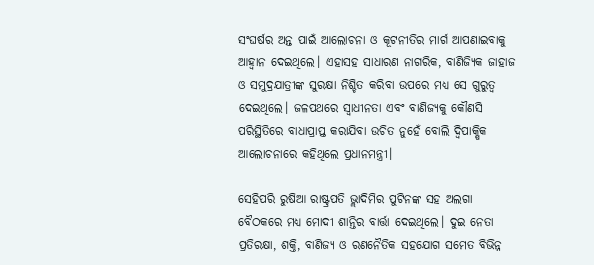ସଂଘର୍ଷର ଅନ୍ତ ପାଇଁ ଆଲୋଚନା ଓ କୂଟନୀତିର ମାର୍ଗ ଆପଣାଇବାକୁ ଆହ୍ୱାନ ଦେଇଥିଲେ। ଏହାସହ ସାଧାରଣ ନାଗରିକ, ବାଣିଜ୍ୟିକ ଜାହାଜ ଓ ସମୁଦ୍ରଯାତ୍ରୀଙ୍କ ସୁରକ୍ଷା ନିଶ୍ଚିତ କରିବା ଉପରେ ମଧ୍ୟ ସେ ଗୁରୁତ୍ୱ ଦେଇଥିଲେ। ଜଳପଥରେ ସ୍ୱାଧୀନତା ଏବଂ ବାଣିଜ୍ୟକୁ କୌଣସି ପରିସ୍ଥିତିରେ ବାଧାପ୍ରାପ୍ତ କରାଯିବା ଉଚିତ ନୁହେଁ ବୋଲି ଦ୍ୱିପାକ୍ଷିକ ଆଲୋଚନାରେ କହିଥିଲେ ପ୍ରଧାନମନ୍ତ୍ରୀ।

ସେହିପରି ରୁଷିଆ ରାଷ୍ଟ୍ରପତି ଭ୍ଲାଦିମିର ପୁଟିନଙ୍କ ସହ ଅଲଗା ବୈଠକରେ ମଧ୍ୟ ମୋଦୀ ଶାନ୍ତିର ବାର୍ତ୍ତା ଦେଇଥିଲେ। ଦୁଇ ନେତା ପ୍ରତିରକ୍ଷା, ଶକ୍ତି, ବାଣିଜ୍ୟ ଓ ରଣନୈତିକ ସହଯୋଗ ସମେତ ବିଭିନ୍ନ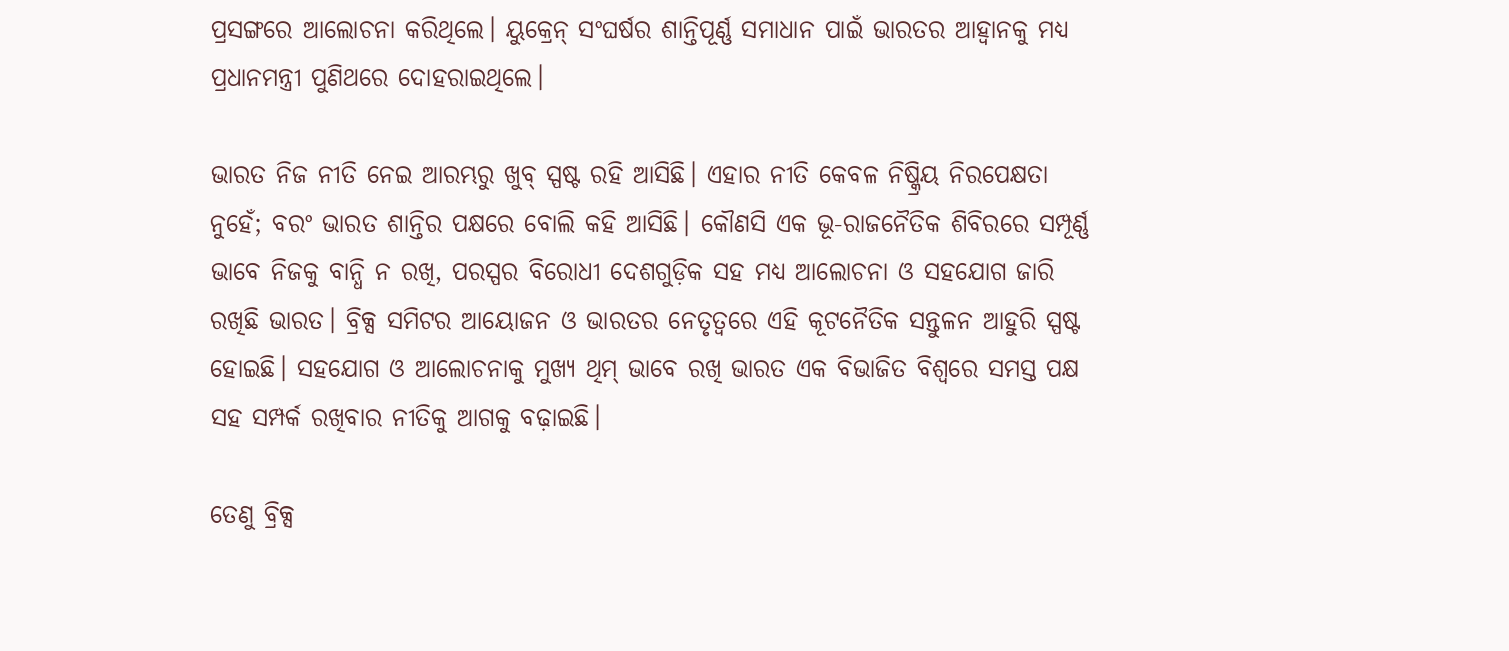ପ୍ରସଙ୍ଗରେ ଆଲୋଚନା କରିଥିଲେ। ୟୁକ୍ରେନ୍ ସଂଘର୍ଷର ଶାନ୍ତିପୂର୍ଣ୍ଣ ସମାଧାନ ପାଇଁ ଭାରତର ଆହ୍ୱାନକୁ ମଧ୍ୟ ପ୍ରଧାନମନ୍ତ୍ରୀ ପୁଣିଥରେ ଦୋହରାଇଥିଲେ।

ଭାରତ ନିଜ ନୀତି ନେଇ ଆରମ୍ଭରୁ ଖୁବ୍ ସ୍ପଷ୍ଟ ରହି ଆସିଛି। ଏହାର ନୀତି କେବଳ ନିଷ୍କ୍ରିୟ ନିରପେକ୍ଷତା ନୁହେଁ; ବରଂ ଭାରତ ଶାନ୍ତିର ପକ୍ଷରେ ବୋଲି କହି ଆସିଛି। କୌଣସି ଏକ ଭୂ-ରାଜନୈତିକ ଶିବିରରେ ସମ୍ପୂର୍ଣ୍ଣ ଭାବେ ନିଜକୁ ବାନ୍ଧି ନ ରଖି, ପରସ୍ପର ବିରୋଧୀ ଦେଶଗୁଡ଼ିକ ସହ ମଧ୍ୟ ଆଲୋଚନା ଓ ସହଯୋଗ ଜାରି ରଖିଛି ଭାରତ। ବ୍ରିକ୍ସ ସମିଟର ଆୟୋଜନ ଓ ଭାରତର ନେତୃତ୍ୱରେ ଏହି କୂଟନୈତିକ ସନ୍ତୁଳନ ଆହୁରି ସ୍ପଷ୍ଟ ହୋଇଛି। ସହଯୋଗ ଓ ଆଲୋଚନାକୁ ମୁଖ୍ୟ ଥିମ୍ ଭାବେ ରଖି ଭାରତ ଏକ ବିଭାଜିତ ବିଶ୍ୱରେ ସମସ୍ତ ପକ୍ଷ ସହ ସମ୍ପର୍କ ରଖିବାର ନୀତିକୁ ଆଗକୁ ବଢ଼ାଇଛି।

ତେଣୁ ବ୍ରିକ୍ସ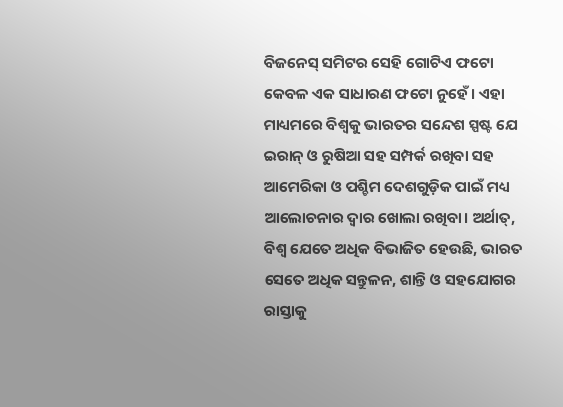ବିଜନେସ୍ ସମିଟର ସେହି ଗୋଟିଏ ଫଟୋ କେବଳ ଏକ ସାଧାରଣ ଫଟୋ ନୁହେଁ। ଏହା ମାଧ୍ୟମରେ ବିଶ୍ୱକୁ ଭାରତର ସନ୍ଦେଶ ସ୍ପଷ୍ଟ ଯେ ଇରାନ୍ ଓ ରୁଷିଆ ସହ ସମ୍ପର୍କ ରଖିବା ସହ ଆମେରିକା ଓ ପଶ୍ଚିମ ଦେଶଗୁଡ଼ିକ ପାଇଁ ମଧ୍ୟ ଆଲୋଚନାର ଦ୍ୱାର ଖୋଲା ରଖିବା। ଅର୍ଥାତ୍, ବିଶ୍ୱ ଯେତେ ଅଧିକ ବିଭାଜିତ ହେଉଛି, ଭାରତ ସେତେ ଅଧିକ ସନ୍ତୁଳନ, ଶାନ୍ତି ଓ ସହଯୋଗର ରାସ୍ତାକୁ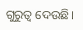ଗୁରୁତ୍ୱ ଦେଉଛି।